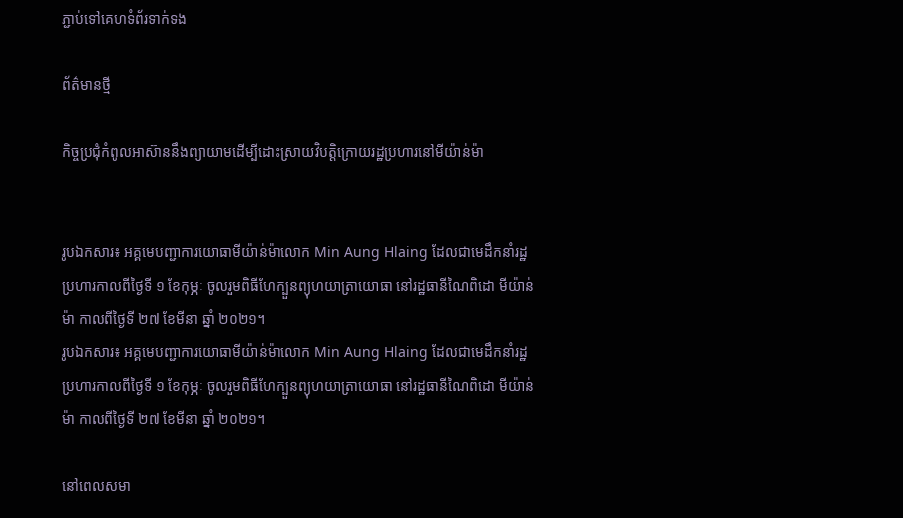ភ្ជាប់ទៅគេហទំព័រទាក់ទង

ព័ត៌មានថ្មី

កិច្ចប្រជុំកំពូលអាស៊ាននឹងព្យាយាមដើម្បីដោះស្រាយវិបត្តិក្រោយរដ្ឋប្រហារនៅមីយ៉ាន់ម៉ា


រូបឯកសារ៖ អគ្គមេបញ្ជាការយោធាមីយ៉ាន់ម៉ាលោក Min Aung Hlaing ដែលជាមេដឹកនាំរដ្ឋប្រហារកាលពីថ្ងៃទី ១ ខែកុម្ភៈ ចូលរួមពិធីហែក្បួនព្យុហយាត្រាយោធា នៅរដ្ឋធានីណៃពិដោ មីយ៉ាន់ម៉ា កាលពីថ្ងៃទី ២៧ ខែមីនា ឆ្នាំ ២០២១។
រូបឯកសារ៖ អគ្គមេបញ្ជាការយោធាមីយ៉ាន់ម៉ាលោក Min Aung Hlaing ដែលជាមេដឹកនាំរដ្ឋប្រហារកាលពីថ្ងៃទី ១ ខែកុម្ភៈ ចូលរួមពិធីហែក្បួនព្យុហយាត្រាយោធា នៅរដ្ឋធានីណៃពិដោ មីយ៉ាន់ម៉ា កាលពីថ្ងៃទី ២៧ ខែមីនា ឆ្នាំ ២០២១។

នៅពេលសមា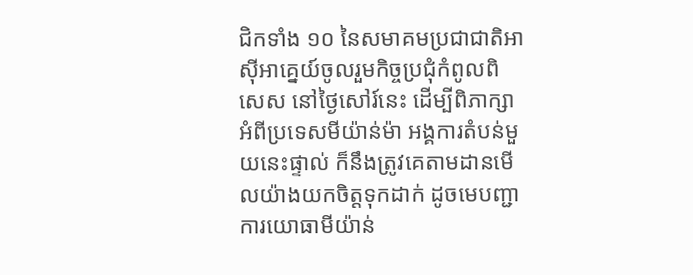ជិកទាំង ១០ នៃសមាគមប្រជាជាតិអាស៊ីអាគ្នេយ៍ចូលរួមកិច្ចប្រជុំកំពូលពិសេស នៅថ្ងៃសៅរ៍នេះ ដើម្បីពិភាក្សាអំពីប្រទេសមីយ៉ាន់ម៉ា អង្គការតំបន់មួយនេះផ្ទាល់ ក៏នឹងត្រូវគេតាមដានមើលយ៉ាងយកចិត្តទុកដាក់ ដូចមេបញ្ជាការយោធាមីយ៉ាន់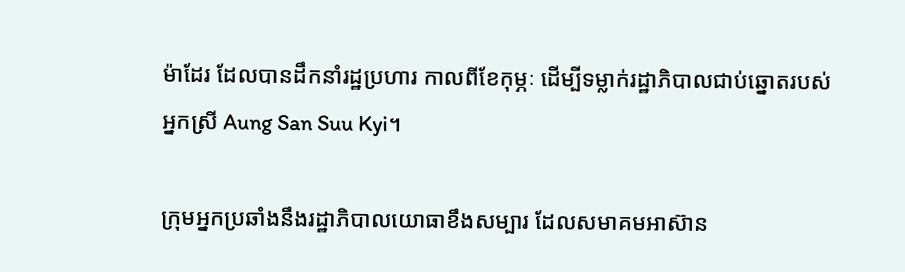ម៉ាដែរ ដែលបានដឹកនាំរដ្ឋប្រហារ កាលពីខែកុម្ភៈ ដើម្បីទម្លាក់រដ្ឋាភិបាលជាប់ឆ្នោតរបស់អ្នកស្រី Aung San Suu Kyi។

ក្រុមអ្នកប្រឆាំងនឹងរដ្ឋាភិបាលយោធាខឹងសម្បារ ដែលសមាគមអាស៊ាន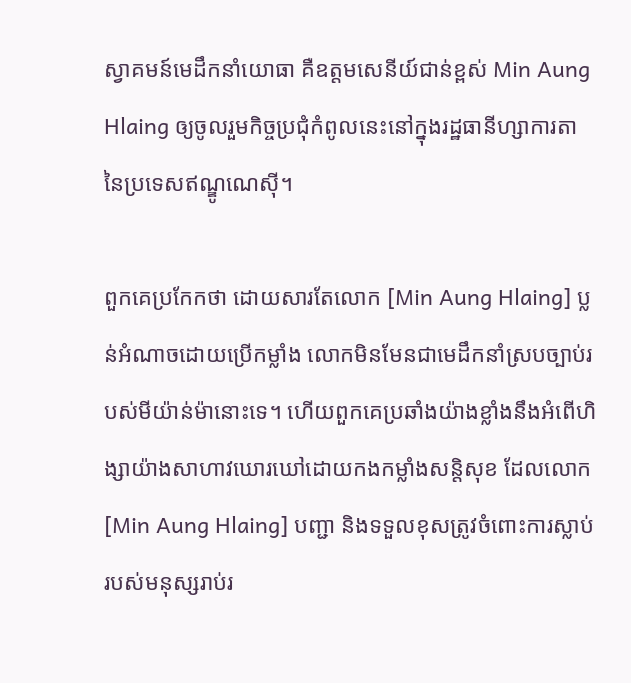ស្វាគមន៍មេដឹកនាំយោធា គឺឧត្តមសេនីយ៍ជាន់ខ្ពស់ Min Aung Hlaing ឲ្យចូលរួមកិច្ចប្រជុំកំពូលនេះនៅក្នុងរដ្ឋធានីហ្សាការតា នៃប្រទេសឥណ្ឌូណេស៊ី។

ពួកគេប្រកែកថា ដោយសារតែលោក [Min Aung Hlaing] ប្លន់អំណាចដោយប្រើកម្លាំង លោកមិនមែនជាមេដឹកនាំស្របច្បាប់របស់មីយ៉ាន់ម៉ានោះទេ។ ហើយពួកគេប្រឆាំងយ៉ាងខ្លាំងនឹងអំពើហិង្សាយ៉ាងសាហាវឃោរឃៅដោយកងកម្លាំងសន្តិសុខ ដែលលោក [Min Aung Hlaing] បញ្ជា និងទទួលខុសត្រូវចំពោះការស្លាប់របស់មនុស្សរាប់រ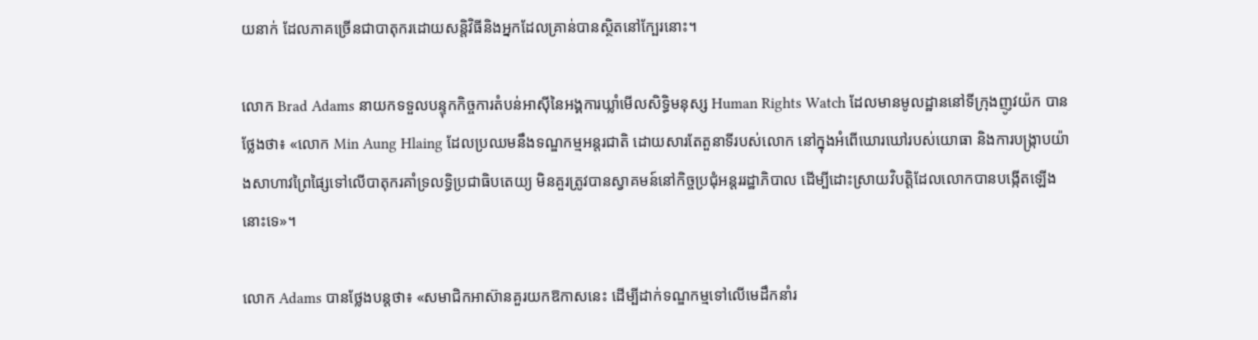យនាក់ ដែលភាគច្រើនជាបាតុករដោយសន្តិវិធីនិងអ្នកដែលគ្រាន់បានស្ថិតនៅក្បែរនោះ។

លោក Brad Adams នាយកទទួលបន្ទុកកិច្ចការតំបន់អាស៊ីនៃអង្គការឃ្លាំមើលសិទ្ធិមនុស្ស Human Rights Watch ដែលមានមូលដ្ឋាននៅទីក្រុងញូវយ៉ក បានថ្លែងថា៖ «លោក Min Aung Hlaing ដែលប្រឈមនឹងទណ្ឌកម្មអន្តរជាតិ ដោយសារតែតួនាទីរបស់លោក នៅក្នុងអំពើឃោរឃៅរបស់យោធា និងការបង្ក្រាបយ៉ាងសាហាវព្រៃផ្សៃទៅលើបាតុករគាំទ្រលទ្ធិប្រជាធិបតេយ្យ មិនគួរត្រូវបានស្វាគមន៍នៅកិច្ចប្រជុំអន្តររដ្ឋាភិបាល ដើម្បីដោះស្រាយវិបត្តិដែលលោកបានបង្កើតឡើងនោះទេ»។

លោក Adams បានថ្លែងបន្តថា៖ «សមាជិកអាស៊ានគួរយកឱកាសនេះ ដើម្បីដាក់ទណ្ឌកម្មទៅលើមេដឹកនាំរ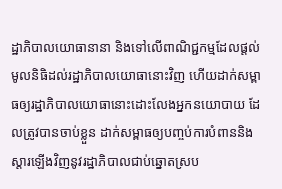ដ្ឋាភិបាលយោធានានា និងទៅលើពាណិជ្ជកម្មដែលផ្តល់មូលនិធិដល់រដ្ឋាភិបាលយោធានោះវិញ ហើយដាក់សម្ពាធឲ្យរដ្ឋាភិបាលយោធានោះដោះលែងអ្នកនយោបាយ ដែលត្រូវបានចាប់ខ្លួន ដាក់សម្ពាធឲ្យបញ្ចប់ការបំពាននិងស្តារឡើងវិញនូវរដ្ឋាភិបាលជាប់ឆ្នោតស្រប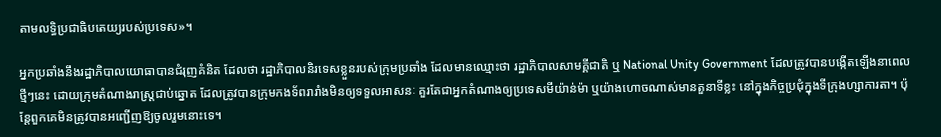តាមលទ្ធិប្រជាធិបតេយ្យរបស់ប្រទេស»។

អ្នកប្រឆាំងនឹងរដ្ឋាភិបាលយោធាបានជំរុញគំនិត ដែលថា រដ្ឋាភិបាលនិរទេសខ្លួនរបស់ក្រុមប្រឆាំង ដែលមានឈ្មោះថា រដ្ឋាភិបាលសាមគ្គីជាតិ ឬ National Unity Government ដែលត្រូវបានបង្កើតឡើងនាពេលថ្មីៗនេះ ដោយក្រុមតំណាងរាស្ត្រជាប់ឆ្នោត ដែលត្រូវបានក្រុមកងទ័ពរារាំងមិនឲ្យទទួលអាសនៈ គួរតែជាអ្នកតំណាងឲ្យប្រទេសមីយ៉ាន់ម៉ា ឬយ៉ាងហោចណាស់មានតួនាទីខ្លះ នៅក្នុងកិច្ចប្រជុំក្នុងទីក្រុងហ្សាការតា។ ប៉ុន្តែពួកគេមិនត្រូវបានអញ្ជើញឱ្យចូលរួមនោះទេ។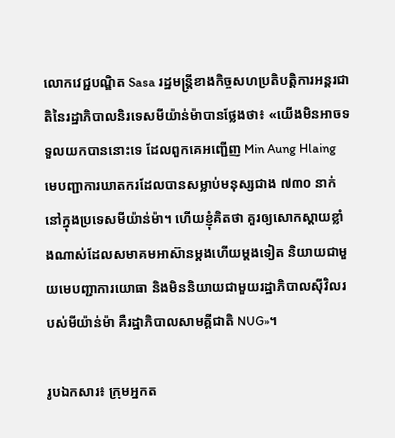លោកវេជ្ជបណ្ឌិត Sasa រដ្ឋមន្ត្រីខាងកិច្ចសហប្រតិបត្តិការអន្តរជាតិនៃរដ្ឋាភិបាលនិរទេសមីយ៉ាន់ម៉ាបានថ្លែងថា៖ «យើងមិនអាចទទួលយកបាននោះទេ ដែលពួកគេអញ្ជើញ Min Aung Hlaing មេបញ្ជាការឃាតករដែលបានសម្លាប់មនុស្សជាង ៧៣០ នាក់ នៅក្នុងប្រទេសមីយ៉ាន់ម៉ា។ ហើយខ្ញុំគិតថា គួរឲ្យសោកស្តាយខ្លាំងណាស់ដែលសមាគមអាស៊ានម្តងហើយម្តងទៀត និយាយជាមួយមេបញ្ជាការយោធា និងមិននិយាយជាមួយរដ្ឋាភិបាលស៊ីវិលរបស់មីយ៉ាន់ម៉ា គឺរដ្ឋាភិបាលសាមគ្គីជាតិ NUG»។

រូបឯកសារ៖ ក្រុមអ្នកត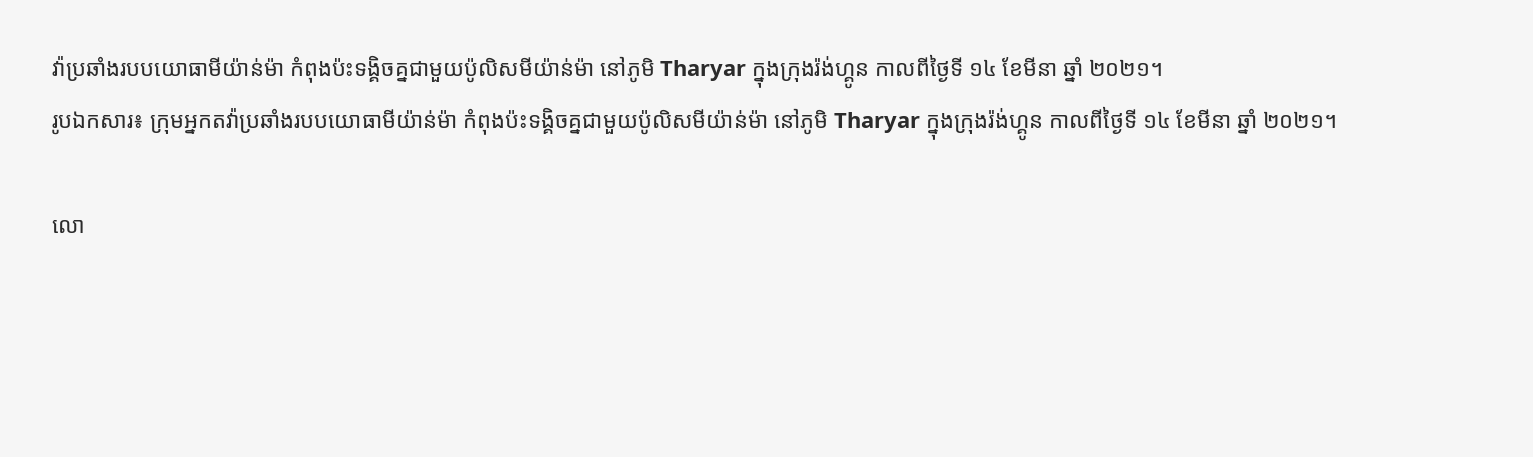វ៉ាប្រឆាំងរបបយោធាមីយ៉ាន់ម៉ា កំពុងប៉ះទង្គិចគ្នជាមួយប៉ូលិសមីយ៉ាន់ម៉ា នៅភូមិ Tharyar ក្នុងក្រុងរ៉ង់ហ្គូន កាលពីថ្ងៃទី ១៤ ខែមីនា ឆ្នាំ ២០២១។
រូបឯកសារ៖ ក្រុមអ្នកតវ៉ាប្រឆាំងរបបយោធាមីយ៉ាន់ម៉ា កំពុងប៉ះទង្គិចគ្នជាមួយប៉ូលិសមីយ៉ាន់ម៉ា នៅភូមិ Tharyar ក្នុងក្រុងរ៉ង់ហ្គូន កាលពីថ្ងៃទី ១៤ ខែមីនា ឆ្នាំ ២០២១។

លោ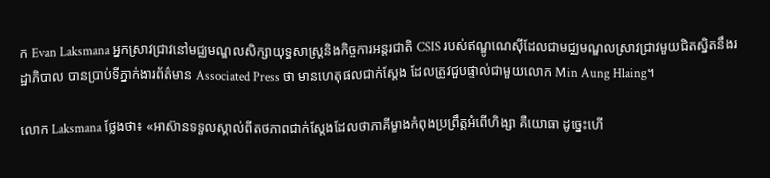ក Evan Laksmana អ្នកស្រាវជ្រាវនៅមជ្ឈមណ្ឌលសិក្សាយុទ្ធសាស្ត្រនិងកិច្ចការអន្តរជាតិ CSIS របស់ឥណ្ឌូណេស៊ីដែលជាមជ្ឈមណ្ឌលស្រាវជ្រាវមួយជិតស្និតនឹងរដ្ឋាភិបាល បានប្រាប់ទីភ្នាក់ងារព័ត៌មាន Associated Press ថា មានហេតុផលជាក់ស្តែង ដែលត្រូវជួបផ្ទាល់ជាមួយលោក Min Aung Hlaing។

លោក Laksmana ថ្លែងថា៖ «អាស៊ានទទួលស្គាល់ពីតថភាពជាក់ស្តែងដែលថាភាគីម្ខាងកំពុងប្រព្រឹត្តអំពើហិង្សា គឺយោធា ដូច្នេះហើ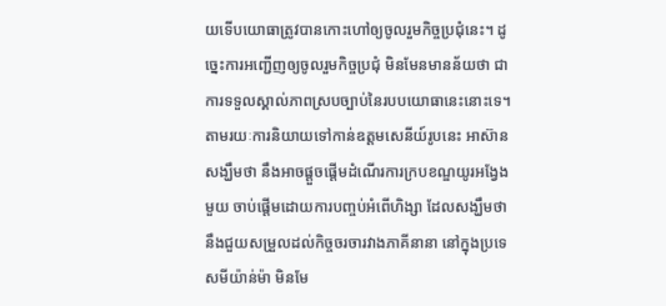យទើបយោធាត្រូវបានកោះហៅឲ្យចូលរួមកិច្ចប្រជុំនេះ។ ដូច្នេះការអញ្ជើញឲ្យចូលរួមកិច្ចប្រជុំ មិនមែនមានន័យថា ជាការទទួលស្គាល់ភាពស្របច្បាប់នៃរបបយោធានេះនោះទេ។ តាមរយៈការនិយាយទៅកាន់ឧត្តមសេនីយ៍រូបនេះ អាស៊ានសង្ឃឹមថា នឹងអាចផ្តួចផ្តើមដំណើរការក្របខណ្ឌយូរអង្វែងមួយ ចាប់ផ្តើមដោយការបញ្ចប់អំពើហិង្សា ដែលសង្ឃឹមថា នឹងជួយសម្រួលដល់កិច្ចចរចារវាងភាគីនានា នៅក្នុងប្រទេសមីយ៉ាន់ម៉ា មិនមែ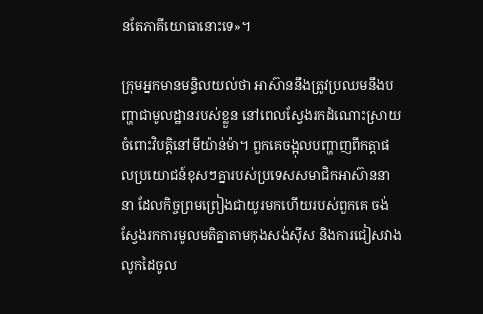នតែភាគីយោធានោះទេ»។

ក្រុមអ្នកមានមន្ទិលយល់ថា អាស៊ាននឹងត្រូវប្រឈមនឹងបញ្ហាជាមូលដ្ឋានរបស់ខ្លួន នៅពេលស្វែងរកដំណោះស្រាយចំពោះវិបត្តិនៅមីយ៉ាន់ម៉ា។ ពួកគេចង្អុលបញ្ហាញពីកត្តាផលប្រយោជន៍ខុសៗគ្នារបស់ប្រទេសសមាជិកអាស៊ាននានា ដែលកិច្ចព្រមព្រៀងជាយូរមកហើយរបស់ពួកគេ ចង់ស្វែងរកការមូលមតិគ្នាតាមកុងសង់ស៊ីស និងការជៀសវាងលូកដៃចូល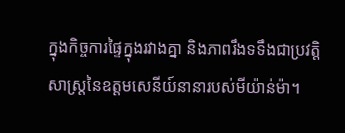ក្នុងកិច្ចការផ្ទៃក្នុងរវាងគ្នា និងភាពរឹងទទឹងជាប្រវត្តិសាស្ត្រនៃឧត្តមសេនីយ៍នានារបស់មីយ៉ាន់ម៉ា។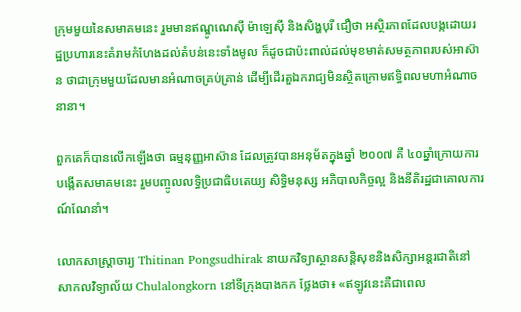ក្រុមមួយនៃសមាគមនេះ រួមមានឥណ្ឌូណេស៊ី ម៉ាឡេស៊ី និងសិង្ហបុរី ជឿថា អស្ថិរភាពដែលបង្កដោយរដ្ឋប្រហារនេះគំរាមកំហែងដល់តំបន់នេះទាំងមូល ក៏ដូចជាប៉ះពាល់ដល់មុខមាត់សមត្ថភាពរបស់អាស៊ាន ថាជាក្រុមមួយដែលមានអំណាចគ្រប់គ្រាន់ ដើម្បីដើរតួឯករាជ្យមិនស្ថិតក្រោមឥទ្ធិពលមហាអំណាចនានា។

ពួកគេក៏បានលើកឡើងថា ធម្មនុញ្ញអាស៊ាន ដែលត្រូវបានអនុម័តក្នុងឆ្នាំ ២០០៧ គឺ ៤០ឆ្នាំក្រោយការបង្កើតសមាគមនេះ រួមបញ្ចូលលទ្ធិប្រជាធិបតេយ្យ សិទ្ធិមនុស្ស អភិបាលកិច្ចល្អ និងនីតិរដ្ឋជាគោលការណ៍ណែនាំ។

លោកសាស្ត្រាចារ្យ Thitinan Pongsudhirak នាយកវិទ្យាស្ថានសន្តិសុខនិងសិក្សាអន្តរជាតិនៅសាកលវិទ្យាល័យ Chulalongkorn នៅទីក្រុងបាងកក ថ្លែងថា៖ «ឥឡូវនេះគឺជាពេល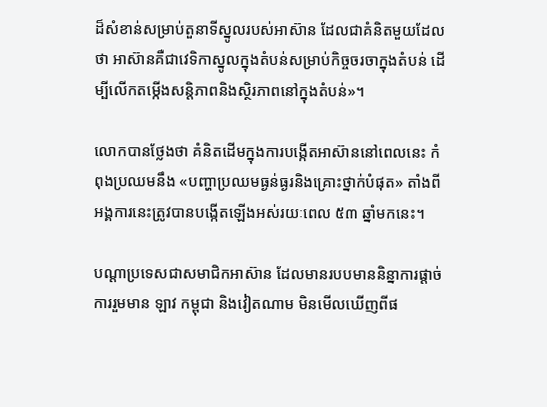ដ៏សំខាន់សម្រាប់តួនាទីស្នូលរបស់អាស៊ាន ដែលជាគំនិតមួយដែលថា អាស៊ានគឺជាវេទិកាស្នូលក្នុងតំបន់សម្រាប់កិច្ចចរចាក្នុងតំបន់ ដើម្បីលើកតម្កើងសន្តិភាពនិងស្ថិរភាពនៅក្នុងតំបន់»។

លោកបានថ្លែងថា គំនិតដើមក្នុងការបង្កើតអាស៊ាននៅពេលនេះ កំពុងប្រឈមនឹង «បញ្ហាប្រឈមធ្ងន់ធ្ងរនិងគ្រោះថ្នាក់បំផុត» តាំងពីអង្គការនេះត្រូវបានបង្កើតឡើងអស់រយៈពេល ៥៣ ឆ្នាំមកនេះ។

បណ្តាប្រទេសជាសមាជិកអាស៊ាន ដែលមានរបបមាននិន្នាការផ្តាច់ការរួមមាន ឡាវ កម្ពុជា និងវៀតណាម មិនមើលឃើញពីផ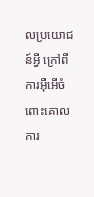លប្រយោជន៍អ្វី ក្រៅពីការអ៊ឺអើចំពោះគោលការ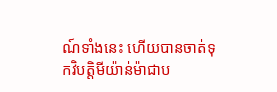ណ៍ទាំងនេះ ហើយបានចាត់ទុកវិបត្តិមីយ៉ាន់ម៉ាជាប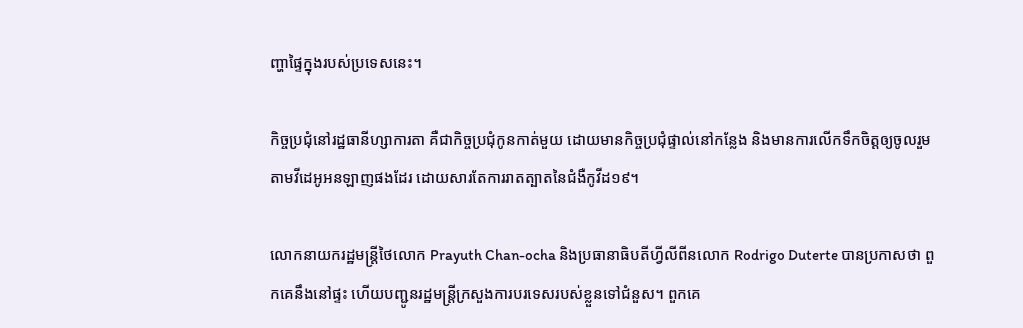ញ្ហាផ្ទៃក្នុងរបស់ប្រទេសនេះ។

កិច្ចប្រជុំនៅរដ្ឋធានីហ្សាការតា គឺជាកិច្ចប្រជុំកូនកាត់មួយ ដោយមានកិច្ចប្រជុំផ្ទាល់នៅកន្លែង និងមានការលើកទឹកចិត្តឲ្យចូលរួមតាមវីដេអូអនឡាញផងដែរ ដោយសារតែការរាតត្បាតនៃជំងឺកូវីដ១៩។

លោកនាយករដ្ឋមន្ត្រីថៃលោក Prayuth Chan-ocha និងប្រធានាធិបតីហ្វីលីពីនលោក Rodrigo Duterte បានប្រកាសថា ពួកគេនឹងនៅផ្ទះ ហើយបញ្ជូនរដ្ឋមន្ត្រីក្រសួងការបរទេសរបស់ខ្លួនទៅជំនួស។ ពួកគេ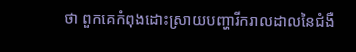ថា ពួកគេកំពុងដោះស្រាយបញ្ហារីករាលដាលនៃជំងឺ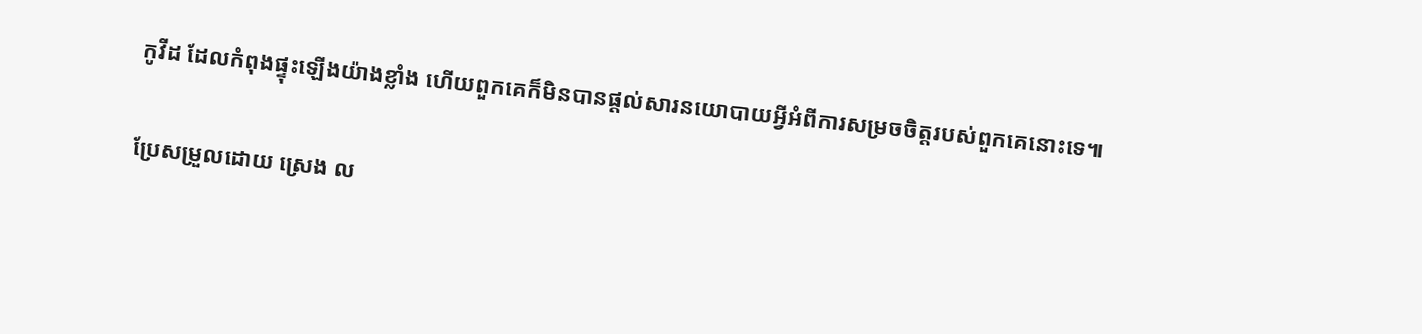កូវីដ ដែលកំពុងផ្ទុះឡើងយ៉ាងខ្លាំង ហើយពួកគេក៏មិនបានផ្តល់សារនយោបាយអ្វីអំពីការសម្រចចិត្តរបស់ពួកគេនោះទេ៕

ប្រែសម្រួលដោយ ស្រេង ល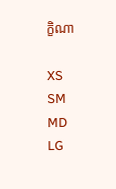ក្ខិណា

XS
SM
MD
LG